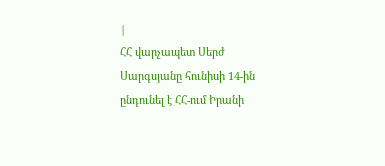|
ՀՀ վարչապետ Սերժ Սարգսյանը հունիսի 14-ին ընդունել է ՀՀ-ում Իրանի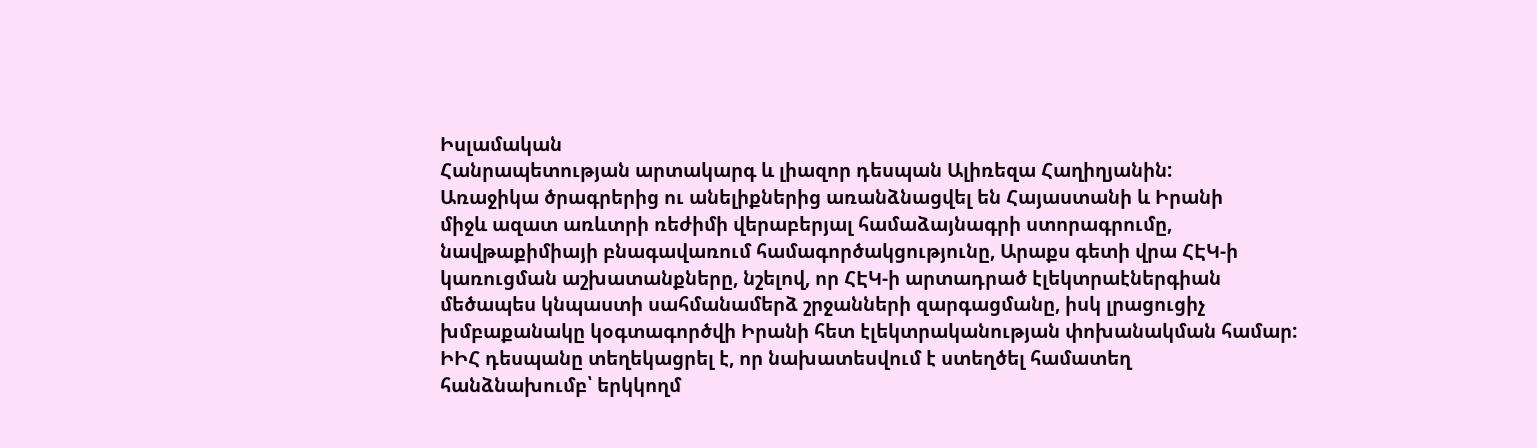Իսլամական
Հանրապետության արտակարգ և լիազոր դեսպան Ալիռեզա Հաղիղյանին:
Առաջիկա ծրագրերից ու անելիքներից առանձնացվել են Հայաստանի և Իրանի
միջև ազատ առևտրի ռեժիմի վերաբերյալ համաձայնագրի ստորագրումը,
նավթաքիմիայի բնագավառում համագործակցությունը, Արաքս գետի վրա ՀԷԿ-ի
կառուցման աշխատանքները, նշելով, որ ՀԷԿ-ի արտադրած էլեկտրաէներգիան
մեծապես կնպաստի սահմանամերձ շրջանների զարգացմանը, իսկ լրացուցիչ
խմբաքանակը կօգտագործվի Իրանի հետ էլեկտրականության փոխանակման համար:
ԻԻՀ դեսպանը տեղեկացրել է, որ նախատեսվում է ստեղծել համատեղ
հանձնախումբ՝ երկկողմ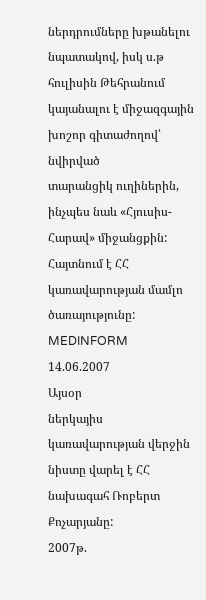ներդրումները խթանելու նպատակով, իսկ ս.թ
հուլիսին Թեհրանում կայանալու է միջազգային խոշոր գիտաժողով՝ նվիրված
տարանցիկ ուղիներին, ինչպես նաև «Հյուսիս-Հարավ» միջանցքին:
Հայտնում է ՀՀ կառավարության մամլո ծառայությունը:
MEDINFORM
14.06.2007
Այսօր
ներկայիս կառավարության վերջին նիստը վարել է ՀՀ նախագահ Ռոբերտ
Քոչարյանը:
2007թ.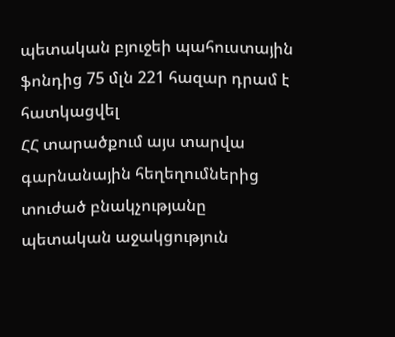պետական բյուջեի պահուստային ֆոնդից 75 մլն 221 հազար դրամ է հատկացվել
ՀՀ տարածքում այս տարվա գարնանային հեղեղումներից տուժած բնակչությանը
պետական աջակցություն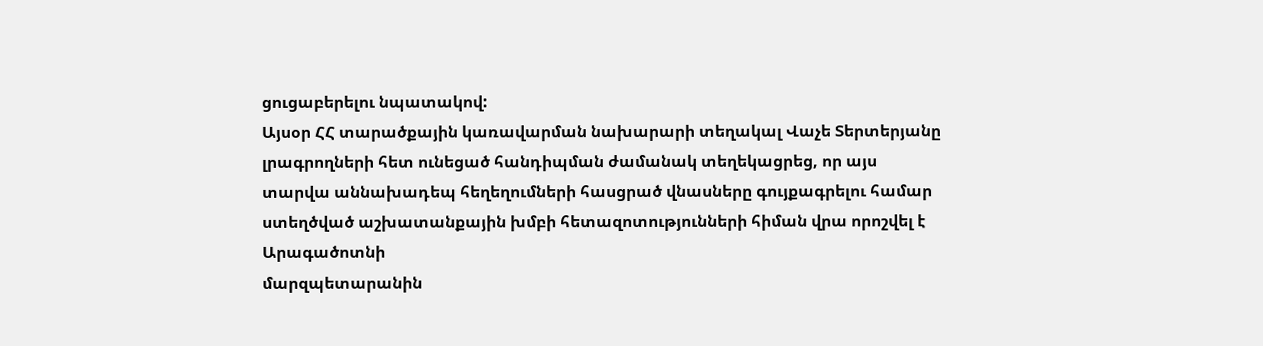ցուցաբերելու նպատակով:
Այսօր ՀՀ տարածքային կառավարման նախարարի տեղակալ Վաչե Տերտերյանը
լրագրողների հետ ունեցած հանդիպման ժամանակ տեղեկացրեց, որ այս
տարվա աննախադեպ հեղեղումների հասցրած վնասները գույքագրելու համար
ստեղծված աշխատանքային խմբի հետազոտությունների հիման վրա որոշվել է
Արագածոտնի
մարզպետարանին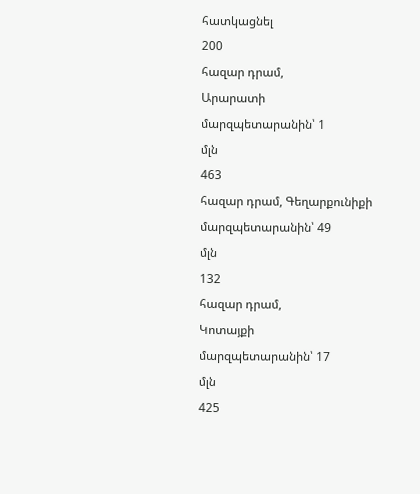հատկացնել
200
հազար դրամ,
Արարատի
մարզպետարանին՝ 1
մլն
463
հազար դրամ, Գեղարքունիքի
մարզպետարանին՝ 49
մլն
132
հազար դրամ,
Կոտայքի
մարզպետարանին՝ 17
մլն
425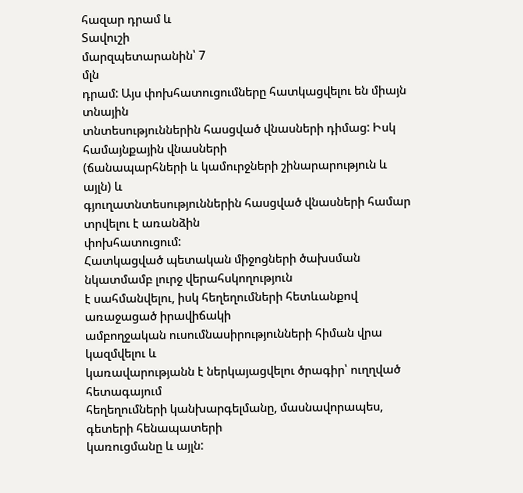հազար դրամ և
Տավուշի
մարզպետարանին՝ 7
մլն
դրամ: Այս փոխհատուցումները հատկացվելու են միայն տնային
տնտեսություններին հասցված վնասների դիմաց: Իսկ համայնքային վնասների
(ճանապարհների և կամուրջների շինարարություն և այլն) և
գյուղատնտեսություններին հասցված վնասների համար տրվելու է առանձին
փոխհատուցում:
Հատկացված պետական միջոցների ծախսման նկատմամբ լուրջ վերահսկողություն
է սահմանվելու, իսկ հեղեղումների հետևանքով առաջացած իրավիճակի
ամբողջական ուսումնասիրությունների հիման վրա կազմվելու և
կառավարությանն է ներկայացվելու ծրագիր՝ ուղղված հետագայում
հեղեղումների կանխարգելմանը, մասնավորապես, գետերի հենապատերի
կառուցմանը և այլն: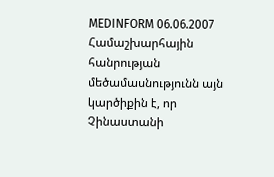MEDINFORM 06.06.2007
Համաշխարհային
հանրության մեծամասնությունն այն կարծիքին է, որ Չինաստանի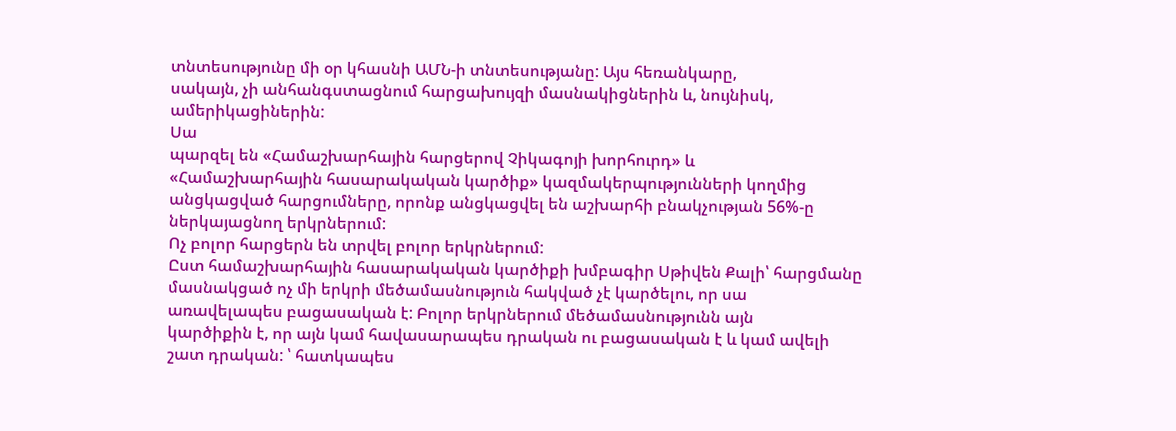տնտեսությունը մի օր կհասնի ԱՄՆ-ի տնտեսությանը: Այս հեռանկարը,
սակայն, չի անհանգստացնում հարցախույզի մասնակիցներին և, նույնիսկ,
ամերիկացիներին:
Սա
պարզել են «Համաշխարհային հարցերով Չիկագոյի խորհուրդ» և
«Համաշխարհային հասարակական կարծիք» կազմակերպությունների կողմից
անցկացված հարցումները, որոնք անցկացվել են աշխարհի բնակչության 56%-ը
ներկայացնող երկրներում:
Ոչ բոլոր հարցերն են տրվել բոլոր երկրներում:
Ըստ համաշխարհային հասարակական կարծիքի խմբագիր Սթիվեն Քալի՝ հարցմանը
մասնակցած ոչ մի երկրի մեծամասնություն հակված չէ կարծելու, որ սա
առավելապես բացասական է: Բոլոր երկրներում մեծամասնությունն այն
կարծիքին է, որ այն կամ հավասարապես դրական ու բացասական է և կամ ավելի
շատ դրական: ՝ հատկապես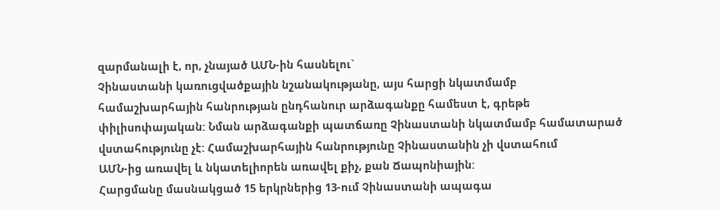զարմանալի է, որ, չնայած ԱՄՆ-ին հասնելու`
Չինաստանի կառուցվածքային նշանակությանը, այս հարցի նկատմամբ
համաշխարհային հանրության ընդհանուր արձագանքը համեստ է, գրեթե
փիլիսոփայական: Նման արձագանքի պատճառը Չինաստանի նկատմամբ համատարած
վստահությունը չէ: Համաշխարհային հանրությունը Չինաստանին չի վստահում
ԱՄՆ-ից առավել և նկատելիորեն առավել քիչ, քան Ճապոնիային:
Հարցմանը մասնակցած 15 երկրներից 13-ում Չինաստանի ապագա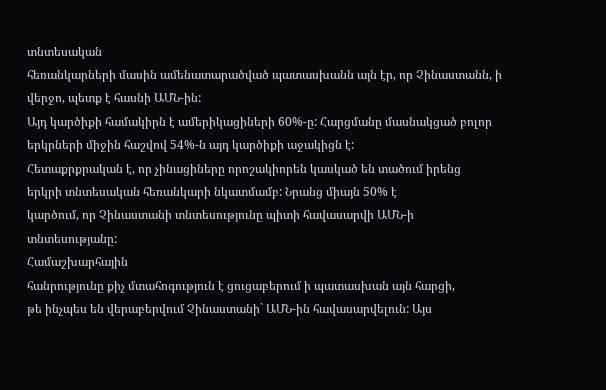տնտեսական
հեռանկարների մասին ամենատարածված պատասխանն այն էր, որ Չինաստանն, ի
վերջո, պետք է հասնի ԱՄՆ-ին:
Այդ կարծիքի համակիրն է ամերիկացիների 60%-ը: Հարցմանը մասնակցած բոլոր
երկրների միջին հաշվով 54%-ն այդ կարծիքի աջակիցն է:
Հետաքրքրական է, որ չինացիները որոշակիորեն կասկած են տածում իրենց
երկրի տնտեսական հեռանկարի նկատմամբ: Նրանց միայն 50% է
կարծում, որ Չինաստանի տնտեսությունը պիտի հավասարվի ԱՄՆ-ի
տնտեսությանը:
Համաշխարհային
հանրությունը քիչ մտահոգություն է ցուցաբերում ի պատասխան այն հարցի,
թե ինչպես են վերաբերվում Չինաստանի` ԱՄՆ-ին հավասարվելուն: Այս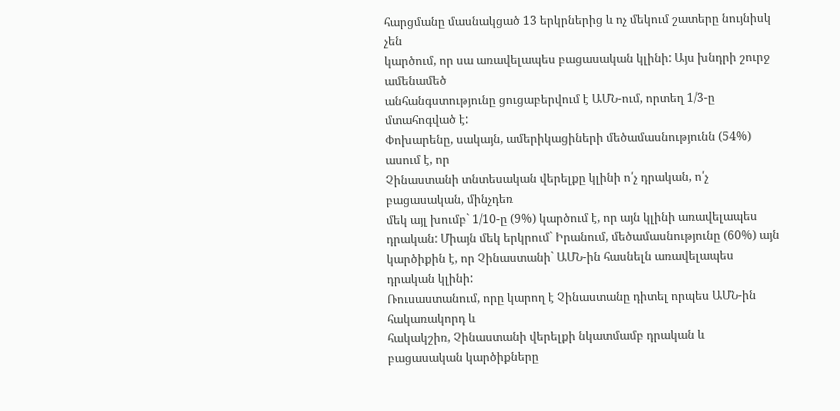հարցմանը մասնակցած 13 երկրներից և ոչ մեկում շատերը նույնիսկ չեն
կարծում, որ սա առավելապես բացասական կլինի: Այս խնդրի շուրջ ամենամեծ
անհանգստությունը ցուցաբերվում է ԱՄՆ-ում, որտեղ 1/3-ը մտահոգված է:
Փոխարենը, սակայն, ամերիկացիների մեծամասնությունն (54%) ասում է, որ
Չինաստանի տնտեսական վերելքը կլինի ո՛չ դրական, ո՛չ բացասական, մինչդեռ
մեկ այլ խումբ` 1/10-ը (9%) կարծում է, որ այն կլինի առավելապես
դրական: Միայն մեկ երկրում` Իրանում, մեծամասնությունը (60%) այն
կարծիքին է, որ Չինաստանի` ԱՄՆ-ին հասնելն առավելապես դրական կլինի:
Ռուսաստանում, որը կարող է Չինաստանը դիտել որպես ԱՄՆ-ին հակառակորդ և
հակակշիռ, Չինաստանի վերելքի նկատմամբ դրական և բացասական կարծիքները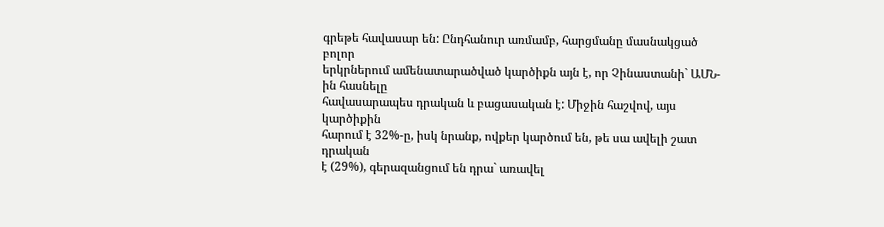գրեթե հավասար են: Ընդհանուր առմամբ, հարցմանը մասնակցած բոլոր
երկրներում ամենատարածված կարծիքն այն է, որ Չինաստանի` ԱՄՆ-ին հասնելը
հավասարապես դրական և բացասական է: Միջին հաշվով, այս կարծիքին
հարում է 32%-ը, իսկ նրանք, ովքեր կարծում են, թե սա ավելի շատ դրական
է (29%), գերազանցում են դրա` առավել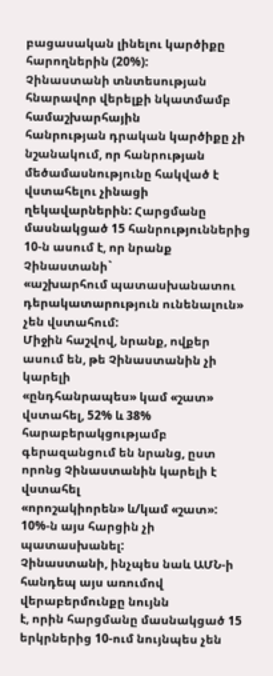բացասական լինելու կարծիքը
հարողներին (20%):
Չինաստանի տնտեսության հնարավոր վերելքի նկատմամբ համաշխարհային
հանրության դրական կարծիքը չի նշանակում, որ հանրության
մեծամասնությունը հակված է վստահելու չինացի ղեկավարներին: Հարցմանը
մասնակցած 15 հանրություններից 10-ն ասում է, որ նրանք Չինաստանի`
«աշխարհում պատասխանատու դերակատարություն ունենալուն» չեն վստահում:
Միջին հաշվով, նրանք, ովքեր ասում են, թե Չինաստանին չի կարելի
«ընդհանրապես» կամ «շատ» վստահել, 52% և 38% հարաբերակցությամբ
գերազանցում են նրանց, ըստ որոնց Չինաստանին կարելի է վստահել
«որոշակիորեն» և/կամ «շատ»: 10%-ն այս հարցին չի պատասխանել:
Չինաստանի, ինչպես նաև ԱՄՆ-ի հանդեպ այս առումով վերաբերմունքը նույնն
է, որին հարցմանը մասնակցած 15 երկրներից 10-ում նույնպես չեն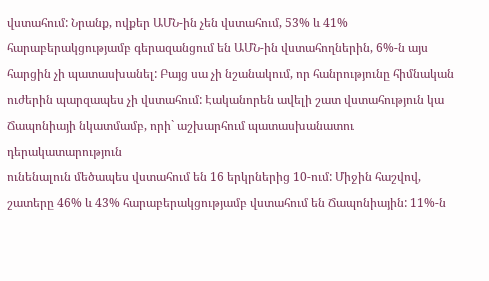վստահում: Նրանք, ովքեր ԱՄՆ-ին չեն վստահում, 53% և 41%
հարաբերակցությամբ գերազանցում են ԱՄՆ-ին վստահողներին, 6%-ն այս
հարցին չի պատասխանել: Բայց սա չի նշանակում, որ հանրությունը հիմնական
ուժերին պարզապես չի վստահում: Էականորեն ավելի շատ վստահություն կա
Ճապոնիայի նկատմամբ, որի` աշխարհում պատասխանատու դերակատարություն
ունենալուն մեծապես վստահում են 16 երկրներից 10-ում: Միջին հաշվով,
շատերը 46% և 43% հարաբերակցությամբ վստահում են Ճապոնիային: 11%-ն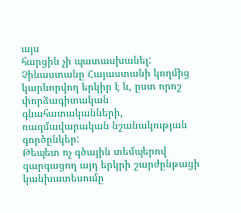այս
հարցին չի պատասխանել:
Չինաստանը Հայաստանի կողմից կարևորվող երկիր է և, ըստ որոշ
փորձագիտական գնահատականների, ռազմավարական նշանակության գործընկեր:
Թեպետ ոչ գծային տեմպերով զարգացող այդ երկրի շարժընթացի կանխատեսումը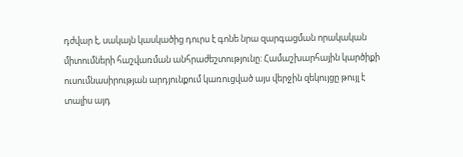դժվար է, սակայն կասկածից դուրս է գոնե նրա զարգացման որակական
միտումների հաշվառման անհրաժեշտությունը: Համաշխարհային կարծիքի
ուսումնասիրության արդյունքում կառուցված այս վերջին զեկույցը թույլ է
տալիս այդ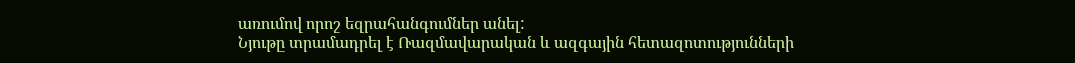առումով որոշ եզրահանգումներ անել:
Նյութը տրամադրել է Ռազմավարական և ազգային հետազոտությունների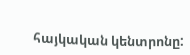հայկական կենտրոնը: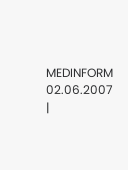MEDINFORM 02.06.2007
|